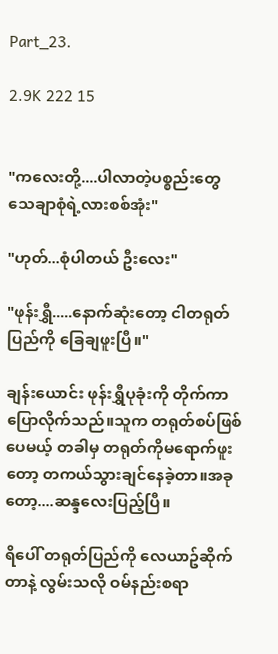Part_23.

2.9K 222 15


"ကလေးတို့....ပါလာတဲ့ပစ္စည်းတွေ သေချာစုံရဲ့လားစစ်အုံး"

"ဟုတ်...စုံပါတယ် ဦးလေး"

"ဖုန်းရွှီ.....နောက်ဆုံးတော့ ငါတရုတ်ပြည်ကို ခြေချဖူးပြီ။"

ချန်းယောင်း ဖုန်းရွှီပုခုံးကို တိုက်ကာ ပြောလိုက်သည်။သူက တရုတ်စပ်ဖြစ်ပေမယ့် တခါမှ တရုတ်ကိုမရောက်ဖူးတော့ တကယ်သွားချင်နေခဲ့တာ။အခုတော့....ဆန္ဒလေးပြည့်ပြီ။

ရိပေါ် တရုတ်ပြည်ကို လေယာဥ်ဆိုက်တာနဲ့ လွမ်းသလို ဝမ်နည်းစရာ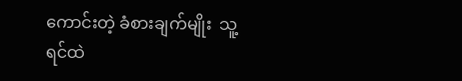ကောင်းတဲ့ ခံစားချက်မျိုး  သူ့ရင်ထဲ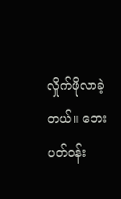လှိုက်ဖိုလာခဲ့တယ်။ ဘေးပတ်ဝန်း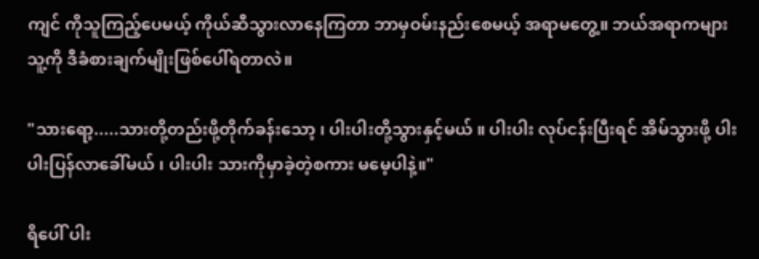ကျင် ကိုသူကြည့်ပေမယ့် ကိုယ်ဆီသွားလာနေကြတာ ဘာမှဝမ်းနည်းစေမယ့် အရာမတွေ့။ ဘယ်အရာကများ သူ့ကို ဒီခံစားချက်မျိုးဖြစ်ပေါ်ရတာလဲ။

"သားရော့.....သားတို့တည်းဖို့တိုက်ခန်းသော့ ၊ ပါးပါးတို့သွားနှင့်မယ် ။ ပါးပါး လုပ်ငန်းပြီးရင် အိမ်သွားဖို့ ပါးပါးပြန်လာခေါ်မယ် ၊ ပါးပါး သားကိုမှာခဲ့တဲ့စကား မမေ့ပါနဲ့။"

ရိပေါ် ပါး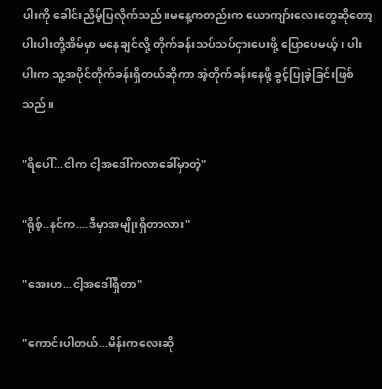ပါးကို ခေါင်းညိမ့်ပြလိုက်သည်။မနေ့ကတည်းက ယောကျာ်းလေးတွေဆိုတော့ ပါးပါးတို့အိမ်မှာ မနေချင်လို့ တိုက်ခန်းသပ်သပ်ငှားပေးဖို့ ပြောပေမယ့် ၊ ပါးပါးက သူ့အပိုင်တိုက်ခန်းရှိတယ်ဆိုကာ အဲ့တိုက်ခန်းနေဖို့ ခွင့်ပြုခဲ့ခြင်းဖြစ်သည်။

"ရိပေါ်...ငါက ငါ့အဒေါ်ကလာခေါ်မှာတဲ့"

"ရိုစ့်..နင်က....ဒီမှာအမျိုးရှိတာလား"

"အေးဟ...ငါ့အဒေါ်ရှိတာ"

"ကောင်းပါတယ်...မိန်းကလေးဆို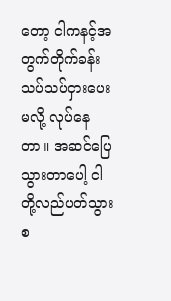တော့ ငါကနင့်အတွက်တိုက်ခန်းသပ်သပ်ငှားပေးမလို့ လုပ်နေတာ။ အဆင်ပြေသွားတာပေါ့ ငါတို့လည်ပတ်သွားစ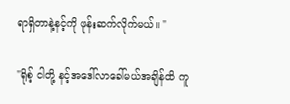ရာရှိတာနဲ့နင့်ကို ဖုန်းဆက်လိုက်မယ်။ "

"ရိုစ့် ငါတို့ နင့်အဒေါ်လာခေါ်မယ်အချိန်ထိ ကူ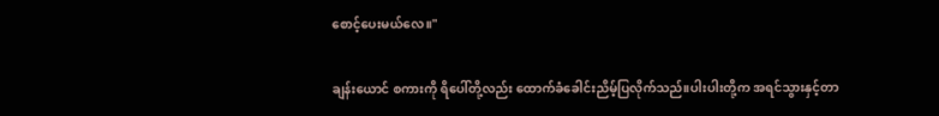စောင့်ပေးမယ်လေ။"

ချန်းယောင် စကားကို ရိပေါ်တို့လည်း ထောက်ခံခေါင်းညိမ့်ပြလိုက်သည်။ပါးပါးတို့က အရင်သွားနှင့်တာ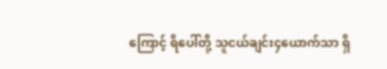ကြောင့် ရိပေါ်တို့ သူငယ်ချင်း၄ယောက်သာ ရှိ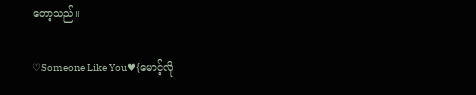တော့သည်။

♡Someone Like You♥{မောင့်လို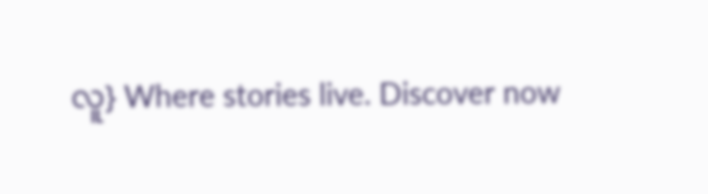လူ} Where stories live. Discover now